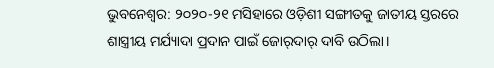ଭୁବନେଶ୍ବର: ୨୦୨୦-୨୧ ମସିହାରେ ଓଡ଼ିଶୀ ସଙ୍ଗୀତକୁ ଜାତୀୟ ସ୍ତରରେ ଶାସ୍ତ୍ରୀୟ ମର୍ଯ୍ୟାଦା ପ୍ରଦାନ ପାଇଁ ଜୋର୍‌ଦାର୍‌ ଦାବି ଉଠିଲା।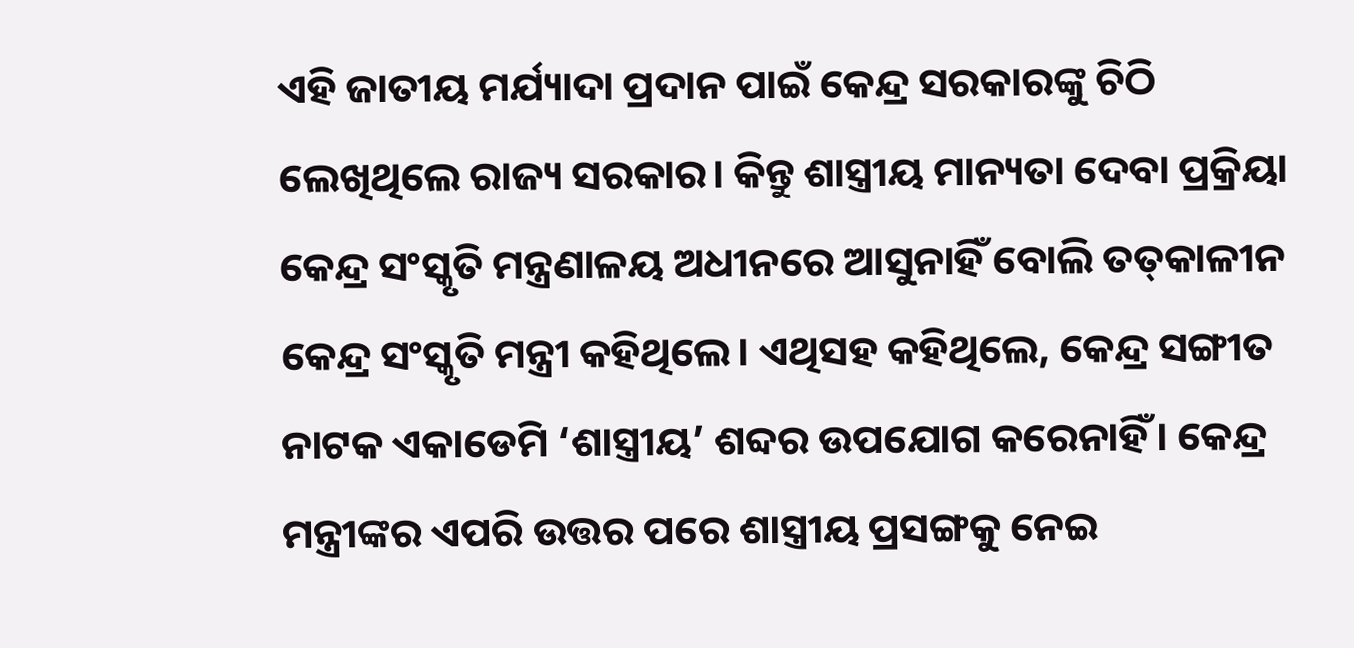ଏହି ଜାତୀୟ ମର୍ଯ୍ୟାଦା ପ୍ରଦାନ ପାଇଁ କେନ୍ଦ୍ର ସରକାରଙ୍କୁ ଚିଠି ଲେଖିଥିଲେ ରାଜ୍ୟ ସରକାର। କିନ୍ତୁ ଶାସ୍ତ୍ରୀୟ ମାନ୍ୟତା ଦେବା ପ୍ରକ୍ରିୟା କେନ୍ଦ୍ର ସଂସ୍କୃତି ମନ୍ତ୍ରଣାଳୟ ଅଧୀନରେ ଆସୁନାହିଁ ବୋଲି ତତ୍‌କା‌ଳୀନ କେନ୍ଦ୍ର ସଂସ୍କୃତି ମନ୍ତ୍ରୀ କହିଥିଲେ। ଏଥିସହ କହିଥିଲେ, କେନ୍ଦ୍ର ସଙ୍ଗୀତ ନାଟକ ଏକାଡେମି ‘ଶାସ୍ତ୍ରୀୟ’ ଶବ୍ଦର ଉପଯୋଗ କରେନାହିଁ। କେନ୍ଦ୍ର ମନ୍ତ୍ରୀଙ୍କର ଏପରି ଉତ୍ତର ପରେ ଶାସ୍ତ୍ରୀୟ ପ୍ରସଙ୍ଗକୁ ନେଇ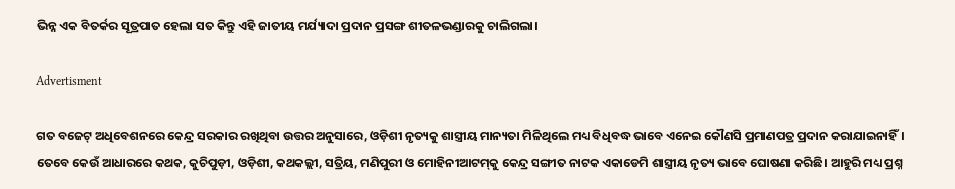ଭିନ୍ନ ଏକ ବିତର୍କର ସୂତ୍ରପାତ ହେଲା ସତ କିନ୍ତୁ ଏହି ଜାତୀୟ ମର୍ଯ୍ୟାଦା ପ୍ରଦାନ ପ୍ରସଙ୍ଗ ଶୀତଳଭଣ୍ଡାରକୁ ଚାଲିଗଲା।

Advertisment

ଗତ ବଜେଟ୍‌ ଅଧିବେଶନରେ କେନ୍ଦ୍ର ସରକାର ରଖିଥିବା ଉତ୍ତର ଅନୁସାରେ, ଓଡ଼ିଶୀ ନୃତ୍ୟକୁ ଶାସ୍ତ୍ରୀୟ ମାନ୍ୟତା ମିଳିଥିଲେ ମଧ୍ୟ ବିଧିବଦ୍ଧ ଭା‌ବେ ଏନେଇ କୌଣସି ପ୍ରମାଣପତ୍ର ପ୍ରଦାନ କରାଯାଇନାହିଁ। ତେବେ କେଉଁ ଆଧାରରେ କଥକ, କୁଚିପୁଡ଼ୀ, ଓଡ଼ିଶୀ, କଥକଲ୍ଲୀ, ସତ୍ରିୟ, ମଣିପୁରୀ ଓ ମୋହିନୀଆଟମ୍‌କୁ କେନ୍ଦ୍ର ସଙ୍ଗୀତ ନାଟକ ଏକାଡେମି ଶାସ୍ତ୍ରୀୟ ନୃତ୍ୟ ଭାବେ ଘୋଷଣା କରିଛି। ଆହୁରି ମଧ୍ୟ ପ୍ରଶ୍ନ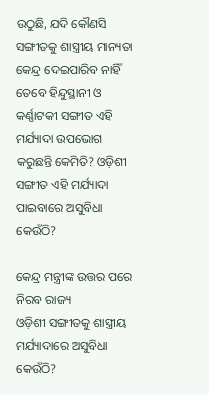ଉଠୁଛି, ଯଦି କୌଣସି ସଙ୍ଗୀତକୁ ଶାସ୍ତ୍ରୀୟ ମାନ୍ୟତା କେନ୍ଦ୍ର ଦେଇପାରିବ ନାହିଁ ତେବେ ହିନ୍ଦୁସ୍ଥାନୀ ଓ କର୍ଣ୍ଣାଟକୀ ସଙ୍ଗୀତ ଏହି ମର୍ଯ୍ୟାଦା ଉପଭୋଗ କରୁଛନ୍ତି କେମିତି? ଓଡ଼ିଶୀ ସଙ୍ଗୀତ ଏହି ମର୍ଯ୍ୟାଦା ପାଇବାରେ ଅସୁବିଧା କେଉଁଠି?

କେନ୍ଦ୍ର ମନ୍ତ୍ରୀଙ୍କ ଉତ୍ତର ପରେ ନିରବ ରାଜ୍ୟ
ଓଡ଼ିଶୀ ସଙ୍ଗୀତକୁ ଶାସ୍ତ୍ରୀୟ ମର୍ଯ୍ୟାଦାରେ ଅସୁବିଧା କେଉଁଠି?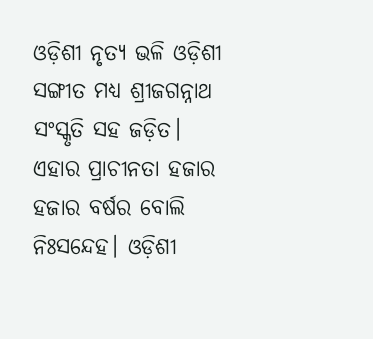ଓଡ଼ିଶୀ ନୃତ୍ୟ ଭଳି ଓଡ଼ିଶୀ ସଙ୍ଗୀତ ମଧ୍ୟ ଶ୍ରୀଜଗନ୍ନାଥ ସଂସ୍କୃତି ସହ ଜଡ଼ିତ। ଏହାର ପ୍ରାଚୀନତା ହଜାର ହଜାର ବର୍ଷର ବୋଲି ନିଃସନ୍ଦେହ। ଓଡ଼ିଶୀ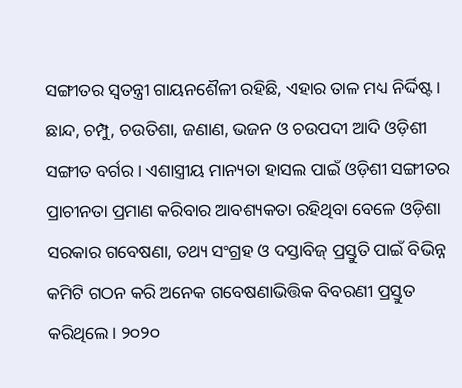ସଙ୍ଗୀତର ସ୍ବତନ୍ତ୍ରୀ ଗାୟନଶୈଳୀ ରହିଛି, ଏହାର ତାଳ ମଧ୍ୟ ନିର୍ଦ୍ଦିଷ୍ଟ। ଛାନ୍ଦ, ଚମ୍ପୁ, ଚଉତିଶା, ଜଣାଣ, ଭଜନ ଓ ଚଉପଦୀ ଆଦି ଓଡ଼ିଶୀ ସଙ୍ଗୀତ ବର୍ଗର। ଏଶାସ୍ତ୍ରୀୟ ମାନ୍ୟତା ହାସଲ ପାଇଁ ଓଡ଼ିଶୀ ସଙ୍ଗୀତର ପ୍ରାଚୀନତା ପ୍ରମାଣ କରିବାର ଆବଶ୍ୟକତା ରହିଥିବା ବେଳେ ଓଡ଼ିଶା ସରକାର ଗବେଷଣା, ତଥ୍ୟ ସଂଗ୍ରହ ଓ ଦସ୍ତାବିଜ୍‌ ପ୍ରସ୍ତୁତି ପାଇଁ ବିଭିନ୍ନ କମିଟି ଗଠନ କରି ଅନେକ ଗବେଷଣାଭିତ୍ତିକ ବିବରଣୀ ପ୍ରସ୍ତୁତ କରିଥିଲେ। ୨୦୨୦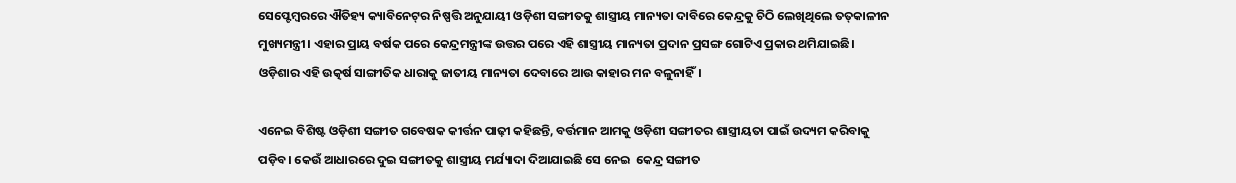ସେପ୍ଟେମ୍ବରରେ ଐତିହ୍ୟ କ୍ୟାବିନେଟ୍‌ର ନିଷ୍ପତ୍ତି ଅନୁଯାୟୀ ଓଡ଼ିଶୀ ସଙ୍ଗୀତକୁ ଶାସ୍ତ୍ରୀୟ ମାନ୍ୟତା ‌ଦାବିରେ କେନ୍ଦ୍ରକୁ ଚିଠି ‌ଲେଖିଥିଲେ ତତ୍‌କାଳୀନ ମୁଖ୍ୟମନ୍ତ୍ରୀ। ଏହାର ପ୍ରାୟ ବର୍ଷକ ପରେ କେନ୍ଦ୍ରମନ୍ତ୍ରୀଙ୍କ ଉତ୍ତର ପରେ ଏହି ଶାସ୍ତ୍ରୀୟ ମାନ୍ୟତା ପ୍ରଦାନ ପ୍ରସଙ୍ଗ ଗୋଟିଏ ପ୍ରକାର ଥମିଯାଇଛି। ଓଡ଼ିଶାର ଏହି ଉତ୍କର୍ଷ ସାଙ୍ଗୀତିକ ଧାରାକୁ ଜାତୀୟ ମାନ୍ୟତା ଦେବାରେ ଆଉ କାହାର ମନ ବଳୁନାହିଁ।

ଏନେଇ ବିଶିଷ୍ଟ ଓଡ଼ିଶୀ ସଙ୍ଗୀତ ଗବେଷକ କୀର୍ତ୍ତନ ପାଢ଼ୀ କହିଛନ୍ତି, ବର୍ତ୍ତମାନ ଆମକୁ ଓଡ଼ିଶୀ ସଙ୍ଗୀତର ଶାସ୍ତ୍ରୀୟତା ପାଇଁ ଉଦ୍ୟମ କରିବାକୁ ପଡ଼ିବ। କେଉଁ ଆଧାରରେ ଦୁଇ ସଙ୍ଗୀତକୁ ଶାସ୍ତ୍ରୀୟ ମର୍ଯ୍ୟାଦା ଦିଆଯାଇଛି ସେ ନେଇ  କେନ୍ଦ୍ର ସଙ୍ଗୀତ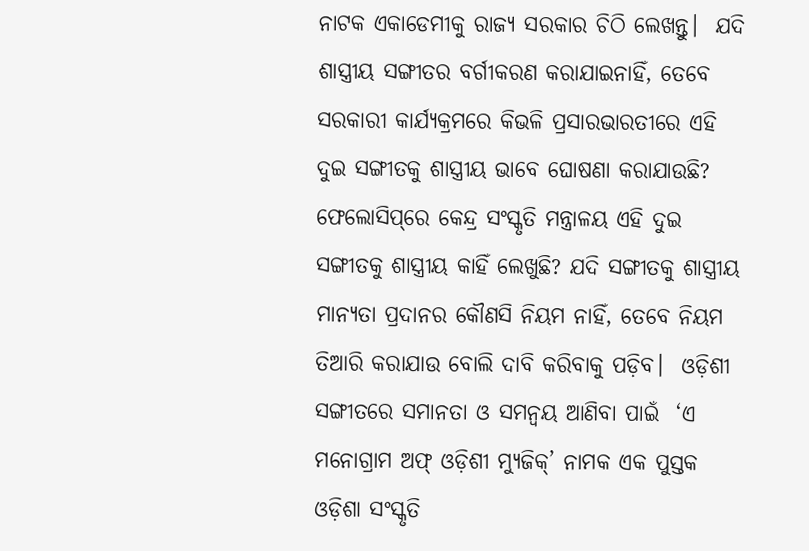ନାଟକ ‌ଏକାଡେମୀକୁ ରାଜ୍ୟ ସରକାର ଚିଠି ଲେଖନ୍ତୁ।  ଯଦି ଶାସ୍ତ୍ରୀୟ ସଙ୍ଗୀତର ବର୍ଗୀକରଣ କରାଯାଇନାହିଁ, ତେବେ ସରକାରୀ କାର୍ଯ୍ୟକ୍ରମରେ କିଭଳି ପ୍ରସାରଭାରତୀରେ ଏହି ଦୁଇ ସଙ୍ଗୀତକୁ ଶାସ୍ତ୍ରୀୟ ଭାବେ ଘୋଷଣା କରାଯାଉଛି? ଫେଲୋସିପ୍‌ରେ କେନ୍ଦ୍ର ସଂସ୍କୃତି ମନ୍ତ୍ରାଳୟ ଏହି ଦୁଇ ସଙ୍ଗୀତକୁ ଶାସ୍ତ୍ରୀୟ କାହିଁ ଲେଖୁଛି? ଯଦି ସଙ୍ଗୀତକୁ ଶାସ୍ତ୍ରୀୟ ମାନ୍ୟତା ପ୍ରଦାନର କୌଣସି ନିୟମ ନାହିଁ, ତେବେ ନିୟମ ତିଆରି କରାଯାଉ ବୋଲି ଦାବି କରିବାକୁ ପଡ଼ିବ।  ଓଡ଼ିଶୀ ସଙ୍ଗୀତରେ ସମାନତା ଓ ସମନ୍ବୟ ଆଣିବା ପାଇଁ  ‘ଏ ମନୋଗ୍ରାମ ଅଫ୍ ଓଡ଼ିଶୀ ମ୍ୟୁଜିକ୍’ ନାମକ ଏକ ପୁସ୍ତକ ଓଡ଼ିଶା ସଂସ୍କୃତି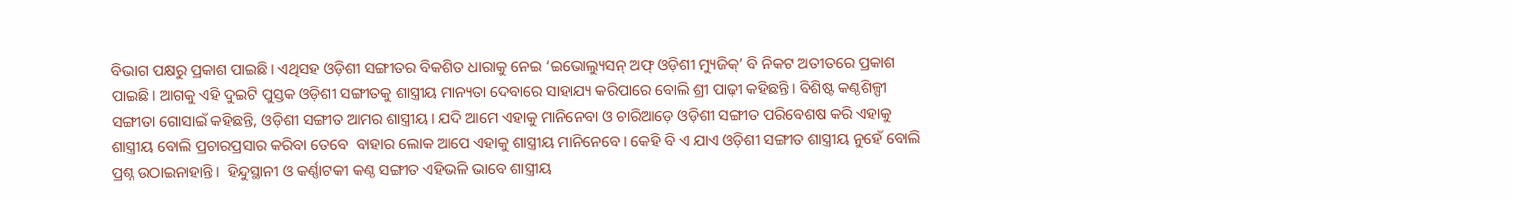ବିଭାଗ ପକ୍ଷରୁ ପ୍ରକାଶ ପାଇଛି। ଏଥିସହ ଓଡ଼ିଶୀ ସଙ୍ଗୀତର ବିକଶିତ ଧାରାକୁ ନେଇ ‘ଇଭୋଲ୍ୟୁସନ୍‌ ଅଫ୍‌ ଓଡ଼ିଶୀ ମ୍ୟୁଜିକ୍‌’ ବି ନିକଟ ଅତୀତରେ ପ୍ରକାଶ ପାଇଛି। ଆଗକୁ ଏହି ଦୁଇଟି ପୁସ୍ତକ ଓଡ଼ିଶୀ ସଙ୍ଗୀତକୁ ଶାସ୍ତ୍ରୀୟ ମାନ୍ୟତା ଦେବାରେ ସାହାଯ୍ୟ କରିପାରେ ବୋଲି ଶ୍ରୀ ପାଢ଼ୀ କହିଛନ୍ତି। ବିଶିଷ୍ଟ କଣ୍ଠଶିଳ୍ପୀ ସଙ୍ଗୀତା ଗୋସାଇଁ କହିଛନ୍ତି, ଓଡ଼ିଶୀ ସଙ୍ଗୀତ ଆମର ଶାସ୍ତ୍ରୀୟ। ଯଦି ଆମେ ଏହାକୁ ମାନିନେବା ଓ ଚାରିଆଡ଼େ ଓଡ଼ିଶୀ ସଙ୍ଗୀତ ପରିବେଶଷ କରି ଏହାକୁ ଶାସ୍ତ୍ରୀୟ ବୋଲି ପ୍ରଚାରପ୍ରସାର କରିବା ତେବେ  ବାହାର ଲୋ‌କ ଆପେ ଏହାକୁ ଶାସ୍ତ୍ରୀୟ ମାନିନେବେ। କେହି ବି ଏ ଯାଏ ଓଡ଼ିଶୀ ସଙ୍ଗୀତ ଶାସ୍ତ୍ରୀୟ ନୁହେଁ ବୋଲି ପ୍ରଶ୍ନ ଉଠାଇନାହାନ୍ତି।  ହିନ୍ଦୁସ୍ଥାନୀ ଓ କର୍ଣ୍ଣାଟକୀ କଣ୍ଠ ସଙ୍ଗୀତ ଏହିଭଳି ଭାବେ ଶାସ୍ତ୍ରୀୟ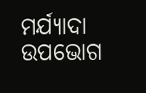ମର୍ଯ୍ୟାଦା ଉପଭୋଗ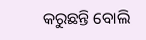କରୁଛନ୍ତି ବୋଲି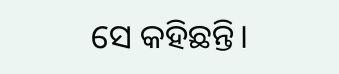ସେ କହିଛନ୍ତି।